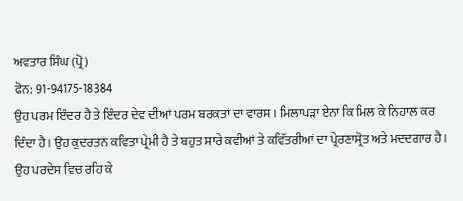ਅਵਤਾਰ ਸਿੰਘ (ਪ੍ਰੋ)
ਫੋਨ: 91-94175-18384
ਉਹ ਪਰਮ ਇੰਦਰ ਹੈ ਤੇ ਇੰਦਰ ਦੇਵ ਦੀਆਂ ਪਰਮ ਬਰਕਤਾਂ ਦਾ ਵਾਰਸ। ਮਿਲਾਪੜਾ ਏਨਾ ਕਿ ਮਿਲ ਕੇ ਨਿਹਾਲ ਕਰ ਦਿੰਦਾ ਹੈ। ਉਹ ਕੁਦਰਤਨ ਕਵਿਤਾ ਪ੍ਰੇਮੀ ਹੈ ਤੇ ਬਹੁਤ ਸਾਰੇ ਕਵੀਆਂ ਤੇ ਕਵਿੱਤਰੀਆਂ ਦਾ ਪ੍ਰੇਰਣਾਸ੍ਰੋਤ ਅਤੇ ਮਦਦਗਾਰ ਹੈ।
ਉਹ ਪਰਦੇਸ ਵਿਚ ਰਹਿ ਕੇ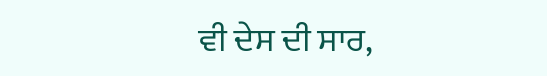ਵੀ ਦੇਸ ਦੀ ਸਾਰ,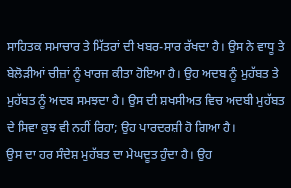ਸਾਹਿਤਕ ਸਮਾਚਾਰ ਤੇ ਮਿੱਤਰਾਂ ਦੀ ਖਬਰ-ਸਾਰ ਰੱਖਦਾ ਹੈ। ਉਸ ਨੇ ਵਾਧੂ ਤੇ ਬੇਲੋੜੀਆਂ ਚੀਜ਼ਾਂ ਨੂੰ ਖਾਰਜ ਕੀਤਾ ਹੋਇਆ ਹੈ। ਉਹ ਅਦਬ ਨੂੰ ਮੁਹੱਬਤ ਤੇ ਮੁਹੱਬਤ ਨੂੰ ਅਦਬ ਸਮਝਦਾ ਹੈ। ਉਸ ਦੀ ਸ਼ਖਸੀਅਤ ਵਿਚ ਅਦਬੀ ਮੁਹੱਬਤ ਦੇ ਸਿਵਾ ਕੁਝ ਵੀ ਨਹੀਂ ਰਿਹਾ; ਉਹ ਪਾਰਦਰਸ਼ੀ ਹੋ ਗਿਆ ਹੈ।
ਉਸ ਦਾ ਹਰ ਸੰਦੇਸ਼ ਮੁਹੱਬਤ ਦਾ ਮੇਘਦੂਤ ਹੁੰਦਾ ਹੈ। ਉਹ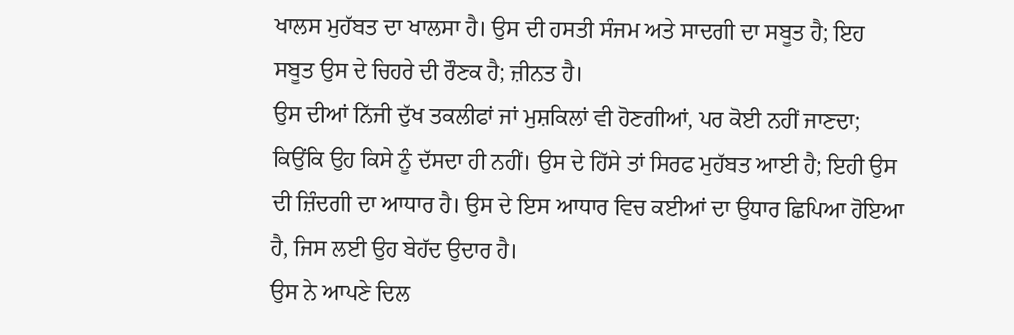ਖਾਲਸ ਮੁਹੱਬਤ ਦਾ ਖਾਲਸਾ ਹੈ। ਉਸ ਦੀ ਹਸਤੀ ਸੰਜਮ ਅਤੇ ਸਾਦਗੀ ਦਾ ਸਬੂਤ ਹੈ; ਇਹ ਸਬੂਤ ਉਸ ਦੇ ਚਿਹਰੇ ਦੀ ਰੌਣਕ ਹੈ; ਜ਼ੀਨਤ ਹੈ।
ਉਸ ਦੀਆਂ ਨਿੱਜੀ ਦੁੱਖ ਤਕਲੀਫਾਂ ਜਾਂ ਮੁਸ਼ਕਿਲਾਂ ਵੀ ਹੋਣਗੀਆਂ, ਪਰ ਕੋਈ ਨਹੀਂ ਜਾਣਦਾ; ਕਿਉਂਕਿ ਉਹ ਕਿਸੇ ਨੂੰ ਦੱਸਦਾ ਹੀ ਨਹੀਂ। ਉਸ ਦੇ ਹਿੱਸੇ ਤਾਂ ਸਿਰਫ ਮੁਹੱਬਤ ਆਈ ਹੈ; ਇਹੀ ਉਸ ਦੀ ਜ਼ਿੰਦਗੀ ਦਾ ਆਧਾਰ ਹੈ। ਉਸ ਦੇ ਇਸ ਆਧਾਰ ਵਿਚ ਕਈਆਂ ਦਾ ਉਧਾਰ ਛਿਪਿਆ ਹੋਇਆ ਹੈ, ਜਿਸ ਲਈ ਉਹ ਬੇਹੱਦ ਉਦਾਰ ਹੈ।
ਉਸ ਨੇ ਆਪਣੇ ਦਿਲ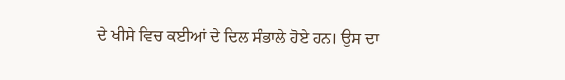ਦੇ ਖੀਸੇ ਵਿਚ ਕਈਆਂ ਦੇ ਦਿਲ ਸੰਭਾਲੇ ਹੋਏ ਹਨ। ਉਸ ਦਾ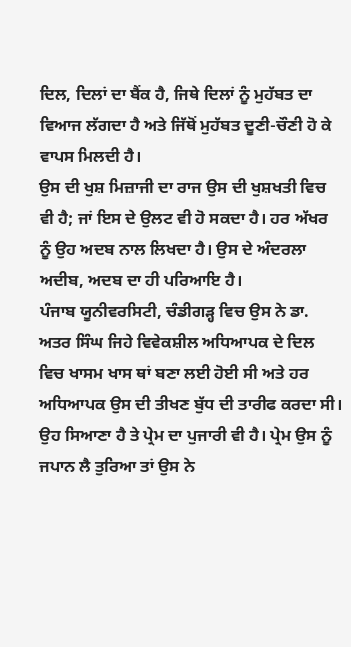ਦਿਲ, ਦਿਲਾਂ ਦਾ ਬੈਂਕ ਹੈ, ਜਿਥੇ ਦਿਲਾਂ ਨੂੰ ਮੁਹੱਬਤ ਦਾ ਵਿਆਜ ਲੱਗਦਾ ਹੈ ਅਤੇ ਜਿੱਥੋਂ ਮੁਹੱਬਤ ਦੂਣੀ-ਚੌਣੀ ਹੋ ਕੇ ਵਾਪਸ ਮਿਲਦੀ ਹੈ।
ਉਸ ਦੀ ਖੁਸ਼ ਮਿਜ਼ਾਜੀ ਦਾ ਰਾਜ ਉਸ ਦੀ ਖੁਸ਼ਖਤੀ ਵਿਚ ਵੀ ਹੈ; ਜਾਂ ਇਸ ਦੇ ਉਲਟ ਵੀ ਹੋ ਸਕਦਾ ਹੈ। ਹਰ ਅੱਖਰ ਨੂੰ ਉਹ ਅਦਬ ਨਾਲ ਲਿਖਦਾ ਹੈ। ਉਸ ਦੇ ਅੰਦਰਲਾ ਅਦੀਬ, ਅਦਬ ਦਾ ਹੀ ਪਰਿਆਇ ਹੈ।
ਪੰਜਾਬ ਯੂਨੀਵਰਸਿਟੀ, ਚੰਡੀਗੜ੍ਹ ਵਿਚ ਉਸ ਨੇ ਡਾ. ਅਤਰ ਸਿੰਘ ਜਿਹੇ ਵਿਵੇਕਸ਼ੀਲ ਅਧਿਆਪਕ ਦੇ ਦਿਲ ਵਿਚ ਖਾਸਮ ਖਾਸ ਥਾਂ ਬਣਾ ਲਈ ਹੋਈ ਸੀ ਅਤੇ ਹਰ ਅਧਿਆਪਕ ਉਸ ਦੀ ਤੀਖਣ ਬੁੱਧ ਦੀ ਤਾਰੀਫ ਕਰਦਾ ਸੀ।
ਉਹ ਸਿਆਣਾ ਹੈ ਤੇ ਪ੍ਰੇਮ ਦਾ ਪੁਜਾਰੀ ਵੀ ਹੈ। ਪ੍ਰੇਮ ਉਸ ਨੂੰ ਜਪਾਨ ਲੈ ਤੁਰਿਆ ਤਾਂ ਉਸ ਨੇ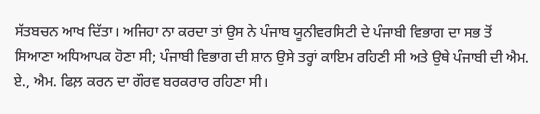ਸੱਤਬਚਨ ਆਖ ਦਿੱਤਾ। ਅਜਿਹਾ ਨਾ ਕਰਦਾ ਤਾਂ ਉਸ ਨੇ ਪੰਜਾਬ ਯੂਨੀਵਰਸਿਟੀ ਦੇ ਪੰਜਾਬੀ ਵਿਭਾਗ ਦਾ ਸਭ ਤੋਂ ਸਿਆਣਾ ਅਧਿਆਪਕ ਹੋਣਾ ਸੀ; ਪੰਜਾਬੀ ਵਿਭਾਗ ਦੀ ਸ਼ਾਨ ਉਸੇ ਤਰ੍ਹਾਂ ਕਾਇਮ ਰਹਿਣੀ ਸੀ ਅਤੇ ਉਥੇ ਪੰਜਾਬੀ ਦੀ ਐਮ. ਏ., ਐਮ. ਫਿਲ਼ ਕਰਨ ਦਾ ਗੌਰਵ ਬਰਕਰਾਰ ਰਹਿਣਾ ਸੀ।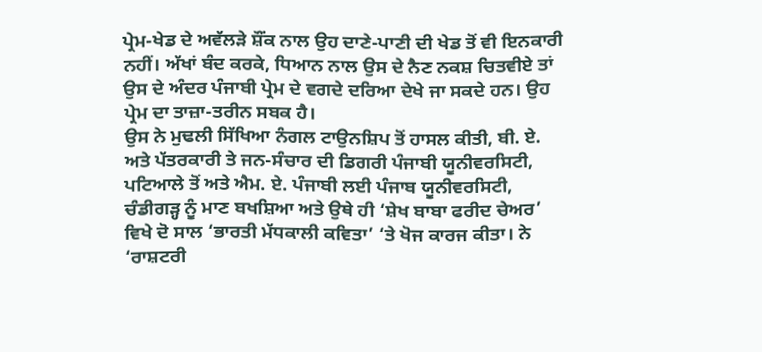ਪ੍ਰੇਮ-ਖੇਡ ਦੇ ਅਵੱਲੜੇ ਸ਼ੌਂਕ ਨਾਲ ਉਹ ਦਾਣੇ-ਪਾਣੀ ਦੀ ਖੇਡ ਤੋਂ ਵੀ ਇਨਕਾਰੀ ਨਹੀਂ। ਅੱਖਾਂ ਬੰਦ ਕਰਕੇ, ਧਿਆਨ ਨਾਲ ਉਸ ਦੇ ਨੈਣ ਨਕਸ਼ ਚਿਤਵੀਏ ਤਾਂ ਉਸ ਦੇ ਅੰਦਰ ਪੰਜਾਬੀ ਪ੍ਰੇਮ ਦੇ ਵਗਦੇ ਦਰਿਆ ਦੇਖੇ ਜਾ ਸਕਦੇ ਹਨ। ਉਹ ਪ੍ਰੇਮ ਦਾ ਤਾਜ਼ਾ-ਤਰੀਨ ਸਬਕ ਹੈ।
ਉਸ ਨੇ ਮੁਢਲੀ ਸਿੱਖਿਆ ਨੰਗਲ ਟਾਉਨਸ਼ਿਪ ਤੋਂ ਹਾਸਲ ਕੀਤੀ, ਬੀ. ਏ. ਅਤੇ ਪੱਤਰਕਾਰੀ ਤੇ ਜਨ-ਸੰਚਾਰ ਦੀ ਡਿਗਰੀ ਪੰਜਾਬੀ ਯੂਨੀਵਰਸਿਟੀ, ਪਟਿਆਲੇ ਤੋਂ ਅਤੇ ਐਮ. ਏ. ਪੰਜਾਬੀ ਲਈ ਪੰਜਾਬ ਯੂਨੀਵਰਸਿਟੀ, ਚੰਡੀਗੜ੍ਹ ਨੂੰ ਮਾਣ ਬਖਸ਼ਿਆ ਅਤੇ ਉਥੇ ਹੀ ‘ਸ਼ੇਖ ਬਾਬਾ ਫਰੀਦ ਚੇਅਰ’ ਵਿਖੇ ਦੋ ਸਾਲ ‘ਭਾਰਤੀ ਮੱਧਕਾਲੀ ਕਵਿਤਾ’ ‘ਤੇ ਖੋਜ ਕਾਰਜ ਕੀਤਾ। ਨੇ ‘ਰਾਸ਼ਟਰੀ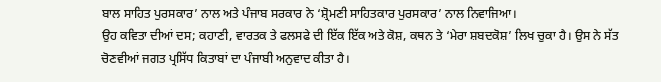ਬਾਲ ਸਾਹਿਤ ਪੁਰਸਕਾਰ’ ਨਾਲ ਅਤੇ ਪੰਜਾਬ ਸਰਕਾਰ ਨੇ ‘ਸ਼੍ਰੋਮਣੀ ਸਾਹਿਤਕਾਰ ਪੁਰਸਕਾਰ’ ਨਾਲ ਨਿਵਾਜਿਆ।
ਉਹ ਕਵਿਤਾ ਦੀਆਂ ਦਸ; ਕਹਾਣੀ, ਵਾਰਤਕ ਤੇ ਫਲਸਫੇ ਦੀ ਇੱਕ ਇੱਕ ਅਤੇ ਕੋਸ਼, ਕਥਨ ਤੇ ‘ਮੇਰਾ ਸ਼ਬਦਕੋਸ਼’ ਲਿਖ ਚੁਕਾ ਹੈ। ਉਸ ਨੇ ਸੱਤ ਚੋਣਵੀਆਂ ਜਗਤ ਪ੍ਰਸਿੱਧ ਕਿਤਾਬਾਂ ਦਾ ਪੰਜਾਬੀ ਅਨੁਵਾਦ ਕੀਤਾ ਹੈ।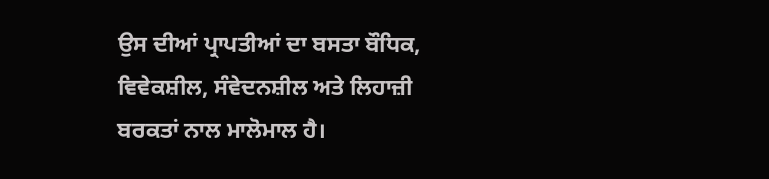ਉਸ ਦੀਆਂ ਪ੍ਰਾਪਤੀਆਂ ਦਾ ਬਸਤਾ ਬੌਧਿਕ, ਵਿਵੇਕਸ਼ੀਲ, ਸੰਵੇਦਨਸ਼ੀਲ ਅਤੇ ਲਿਹਾਜ਼ੀ ਬਰਕਤਾਂ ਨਾਲ ਮਾਲੋਮਾਲ ਹੈ।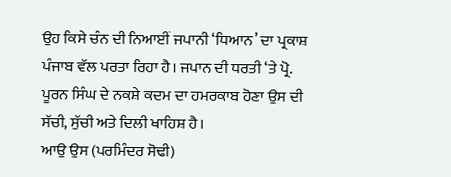ਉਹ ਕਿਸੇ ਚੰਨ ਦੀ ਨਿਆਈਂ ਜਪਾਨੀ ‘ਧਿਆਨ’ ਦਾ ਪ੍ਰਕਾਸ਼ ਪੰਜਾਬ ਵੱਲ ਪਰਤਾ ਰਿਹਾ ਹੈ। ਜਪਾਨ ਦੀ ਧਰਤੀ ‘ਤੇ ਪ੍ਰੋ. ਪੂਰਨ ਸਿੰਘ ਦੇ ਨਕਸ਼ੇ ਕਦਮ ਦਾ ਹਮਰਕਾਬ ਹੋਣਾ ਉਸ ਦੀ ਸੱਚੀ, ਸੁੱਚੀ ਅਤੇ ਦਿਲੀ ਖਾਹਿਸ਼ ਹੈ।
ਆਉ ਉਸ (ਪਰਮਿੰਦਰ ਸੋਢੀ)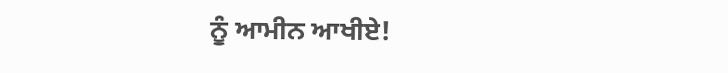ਨੂੰ ਆਮੀਨ ਆਖੀਏ!